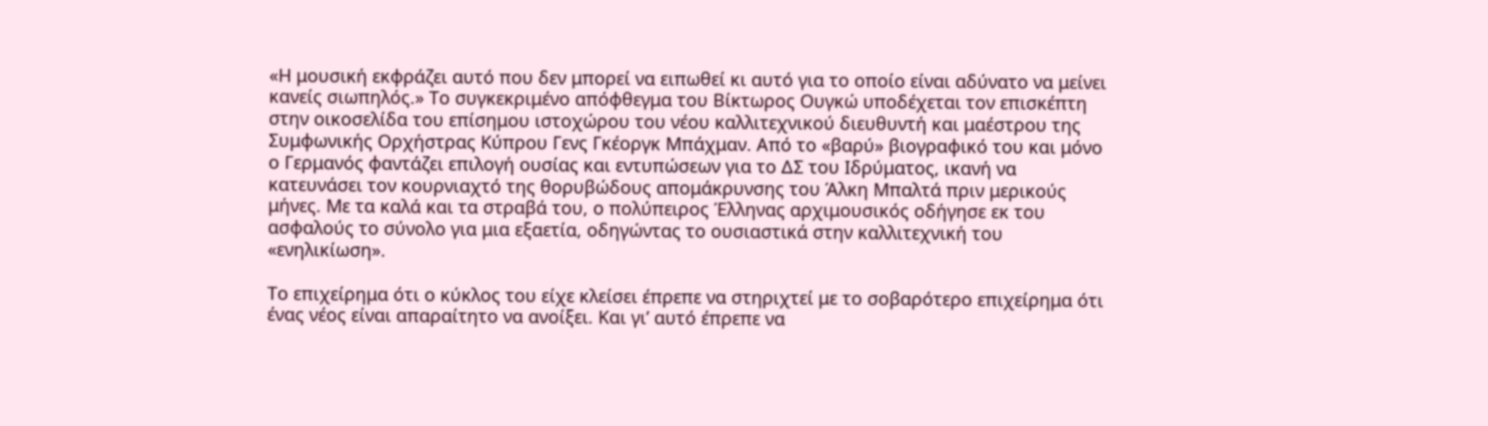«Η μουσική εκφράζει αυτό που δεν μπορεί να ειπωθεί κι αυτό για το οποίο είναι αδύνατο να μείνει κανείς σιωπηλός.» Το συγκεκριμένο απόφθεγμα του Βίκτωρος Ουγκώ υποδέχεται τον επισκέπτη στην οικοσελίδα του επίσημου ιστοχώρου του νέου καλλιτεχνικού διευθυντή και μαέστρου της Συμφωνικής Ορχήστρας Κύπρου Γενς Γκέοργκ Μπάχμαν. Από το «βαρύ» βιογραφικό του και μόνο ο Γερμανός φαντάζει επιλογή ουσίας και εντυπώσεων για το ΔΣ του Ιδρύματος, ικανή να κατευνάσει τον κουρνιαχτό της θορυβώδους απομάκρυνσης του Άλκη Μπαλτά πριν μερικούς μήνες. Με τα καλά και τα στραβά του, ο πολύπειρος Έλληνας αρχιμουσικός οδήγησε εκ του ασφαλούς το σύνολο για μια εξαετία, οδηγώντας το ουσιαστικά στην καλλιτεχνική του «ενηλικίωση».

Το επιχείρημα ότι ο κύκλος του είχε κλείσει έπρεπε να στηριχτεί με το σοβαρότερο επιχείρημα ότι ένας νέος είναι απαραίτητο να ανοίξει. Και γι’ αυτό έπρεπε να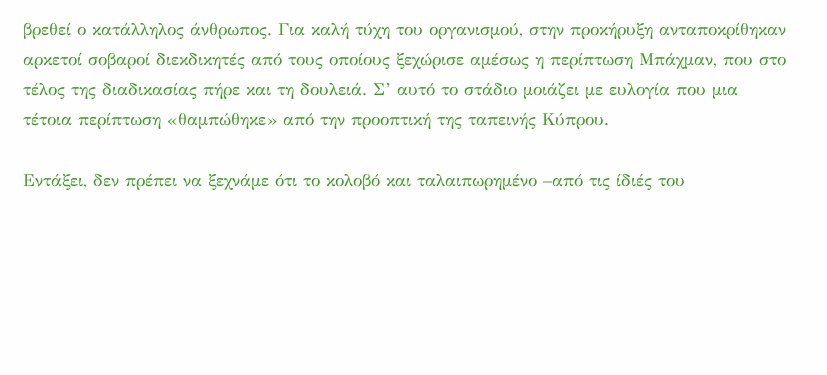βρεθεί ο κατάλληλος άνθρωπος. Για καλή τύχη του οργανισμού, στην προκήρυξη ανταποκρίθηκαν αρκετοί σοβαροί διεκδικητές από τους οποίους ξεχώρισε αμέσως η περίπτωση Μπάχμαν, που στο τέλος της διαδικασίας πήρε και τη δουλειά. Σ’ αυτό το στάδιο μοιάζει με ευλογία που μια τέτοια περίπτωση «θαμπώθηκε» από την προοπτική της ταπεινής Κύπρου.

Εντάξει, δεν πρέπει να ξεχνάμε ότι το κολοβό και ταλαιπωρημένο –από τις ίδιές του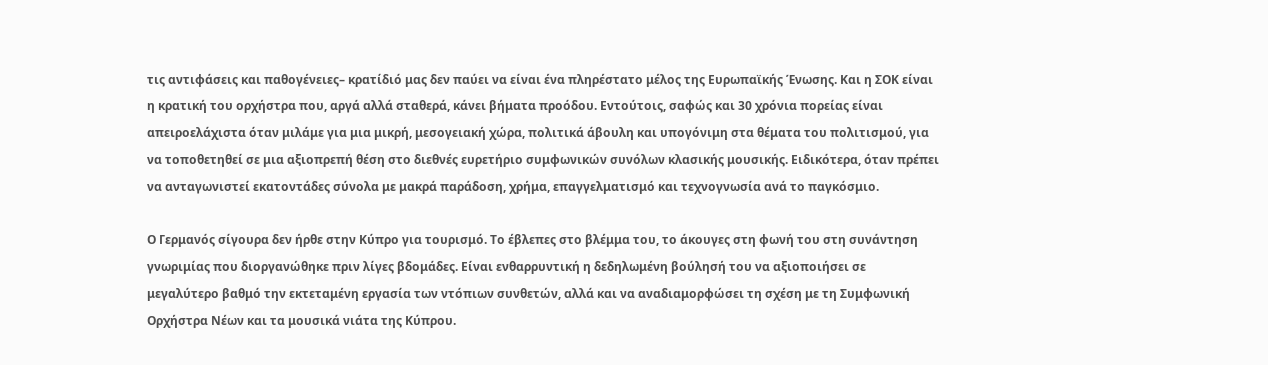τις αντιφάσεις και παθογένειες– κρατίδιό μας δεν παύει να είναι ένα πληρέστατο μέλος της Ευρωπαϊκής Ένωσης. Και η ΣΟΚ είναι η κρατική του ορχήστρα που, αργά αλλά σταθερά, κάνει βήματα προόδου. Εντούτοις, σαφώς και 30 χρόνια πορείας είναι απειροελάχιστα όταν μιλάμε για μια μικρή, μεσογειακή χώρα, πολιτικά άβουλη και υπογόνιμη στα θέματα του πολιτισμού, για να τοποθετηθεί σε μια αξιοπρεπή θέση στο διεθνές ευρετήριο συμφωνικών συνόλων κλασικής μουσικής. Ειδικότερα, όταν πρέπει να ανταγωνιστεί εκατοντάδες σύνολα με μακρά παράδοση, χρήμα, επαγγελματισμό και τεχνογνωσία ανά το παγκόσμιο.

Ο Γερμανός σίγουρα δεν ήρθε στην Κύπρο για τουρισμό. Το έβλεπες στο βλέμμα του, το άκουγες στη φωνή του στη συνάντηση γνωριμίας που διοργανώθηκε πριν λίγες βδομάδες. Είναι ενθαρρυντική η δεδηλωμένη βούλησή του να αξιοποιήσει σε μεγαλύτερο βαθμό την εκτεταμένη εργασία των ντόπιων συνθετών, αλλά και να αναδιαμορφώσει τη σχέση με τη Συμφωνική Ορχήστρα Νέων και τα μουσικά νιάτα της Κύπρου.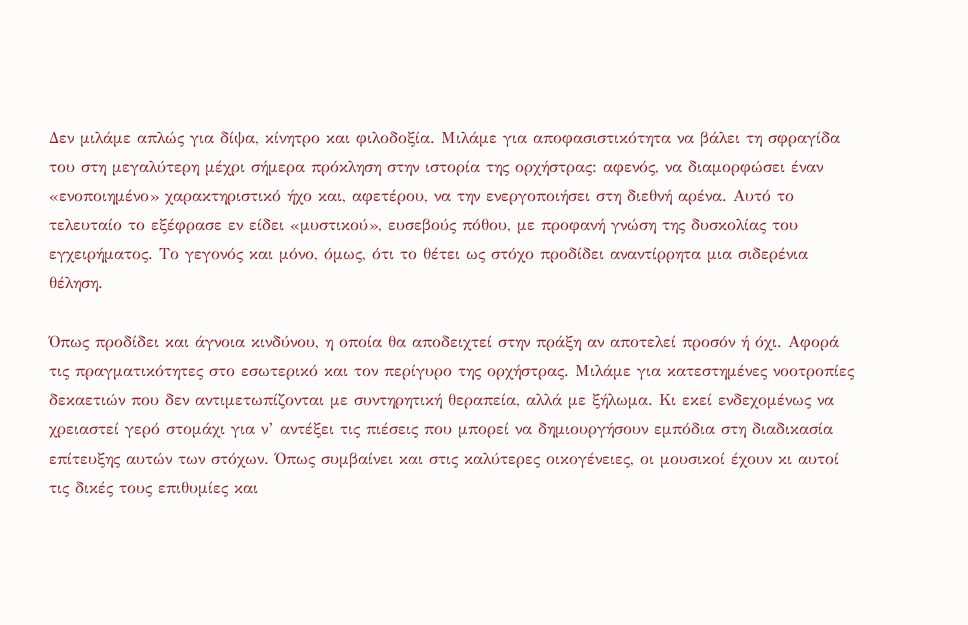Δεν μιλάμε απλώς για δίψα, κίνητρο και φιλοδοξία. Μιλάμε για αποφασιστικότητα να βάλει τη σφραγίδα του στη μεγαλύτερη μέχρι σήμερα πρόκληση στην ιστορία της ορχήστρας: αφενός, να διαμορφώσει έναν «ενοποιημένο» χαρακτηριστικό ήχο και, αφετέρου, να την ενεργοποιήσει στη διεθνή αρένα. Αυτό το τελευταίο το εξέφρασε εν είδει «μυστικού», ευσεβούς πόθου, με προφανή γνώση της δυσκολίας του εγχειρήματος. Το γεγονός και μόνο, όμως, ότι το θέτει ως στόχο προδίδει αναντίρρητα μια σιδερένια θέληση.

Όπως προδίδει και άγνοια κινδύνου, η οποία θα αποδειχτεί στην πράξη αν αποτελεί προσόν ή όχι. Αφορά τις πραγματικότητες στο εσωτερικό και τον περίγυρο της ορχήστρας. Μιλάμε για κατεστημένες νοοτροπίες δεκαετιών που δεν αντιμετωπίζονται με συντηρητική θεραπεία, αλλά με ξήλωμα. Κι εκεί ενδεχομένως να χρειαστεί γερό στομάχι για ν’ αντέξει τις πιέσεις που μπορεί να δημιουργήσουν εμπόδια στη διαδικασία επίτευξης αυτών των στόχων. Όπως συμβαίνει και στις καλύτερες οικογένειες, οι μουσικοί έχουν κι αυτοί τις δικές τους επιθυμίες και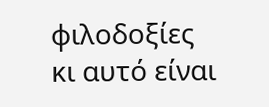φιλοδοξίες κι αυτό είναι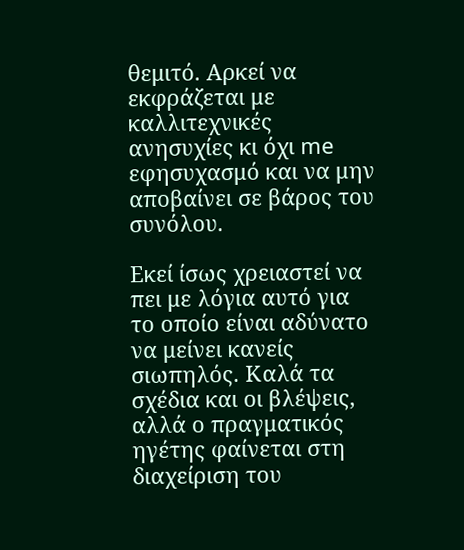θεμιτό. Αρκεί να εκφράζεται με καλλιτεχνικές ανησυχίες κι όχι me εφησυχασμό και να μην αποβαίνει σε βάρος του συνόλου.

Εκεί ίσως χρειαστεί να πει με λόγια αυτό για το οποίο είναι αδύνατο να μείνει κανείς σιωπηλός. Καλά τα σχέδια και οι βλέψεις, αλλά ο πραγματικός ηγέτης φαίνεται στη διαχείριση του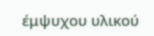έμψυχου υλικού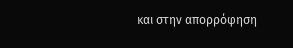και στην απορρόφηση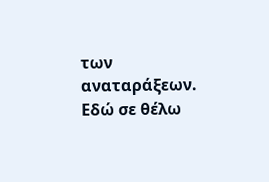των αναταράξεων. Εδώ σε θέλω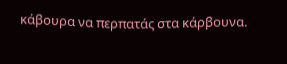κάβουρα να περπατάς στα κάρβουνα.